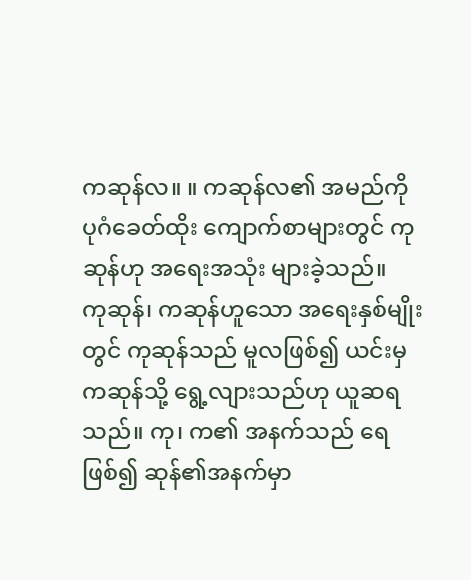ကဆုန်လ။ ။ ကဆုန်လ၏ အမည်ကို ပုဂံခေတ်ထိုး ကျောက်စာများတွင် ကုဆုန်ဟု အရေးအသုံး များခဲ့သည်။
ကုဆုန်၊ ကဆုန်ဟူသော အရေးနှစ်မျိုးတွင် ကုဆုန်သည် မူလဖြစ်၍ ယင်းမှ ကဆုန်သို့ ရွေ့လျားသည်ဟု ယူဆရ သည်။ ကု၊ က၏ အနက်သည် ရေဖြစ်၍ ဆုန်၏အနက်မှာ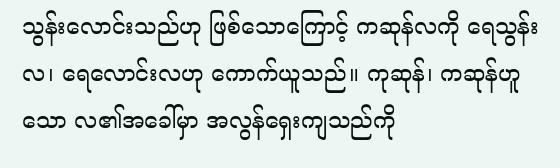သွန်းလောင်းသည်ဟု ဖြစ်သောကြောင့် ကဆုန်လကို ရေသွန်းလ၊ ရေလောင်းလဟု ကောက်ယူသည်။ ကုဆုန်၊ ကဆုန်ဟူသော လ၏အခေါ်မှာ အလွန်ရှေးကျသည်ကို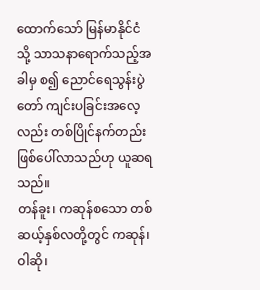ထောက်သော် မြန်မာနိုင်ငံသို့ သာသနာရောက်သည့်အခါမှ စ၍ ညောင်ရေသွန်းပွဲတော် ကျင်းပခြင်းအလေ့လည်း တစ်ပြိုင်နက်တည်း ဖြစ်ပေါ်လာသည်ဟု ယူဆရသည်။
တန်ခူး၊ ကဆုန်စသော တစ်ဆယ့်နှစ်လတို့တွင် ကဆုန်၊ ဝါဆို၊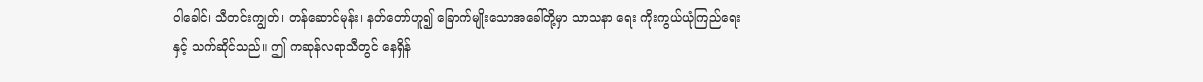ဝါခေါင်၊ သီတင်းကျွတ်၊ တန်ဆောင်မုန်း၊ နတ်တော်ဟူ၍ ခြောက်မျိုးသောအခေါ်တို့မှာ သာသနာ ရေး ကိုးကွယ်ယုံကြည်ရေးနှင့် သက်ဆိုင်သည်။ ဤ ကဆုန်လရာသီတွင် နေရှိန်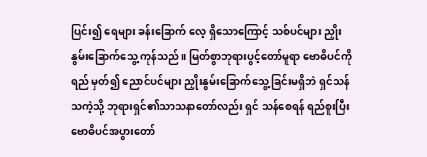ပြင်း၍ ရေများ ခန်းခြောက် လေ့ ရှိသောကြောင့် သစ်ပင်များ ညှိုးနွမ်းခြောက်သွေ့ ကုန်သည်။ မြတ်စွာဘုရားပွင့်တော်မူရာ ဗောဓိပင်ကို ရည် မှတ်၍ ညောင်ပင်များ ညှိုးနွမ်းခြောက်သွေ့ခြင်းမရှိဘဲ ရှင်သန်သကဲ့သို့ ဘုရားရှင်၏သာသနာတော်လည်း ရှင် သန်စေရန် ရည်စူးပြီး ဗောဓိပင်အပွားတော်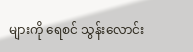များကို ရေစင် သွန်းလောင်း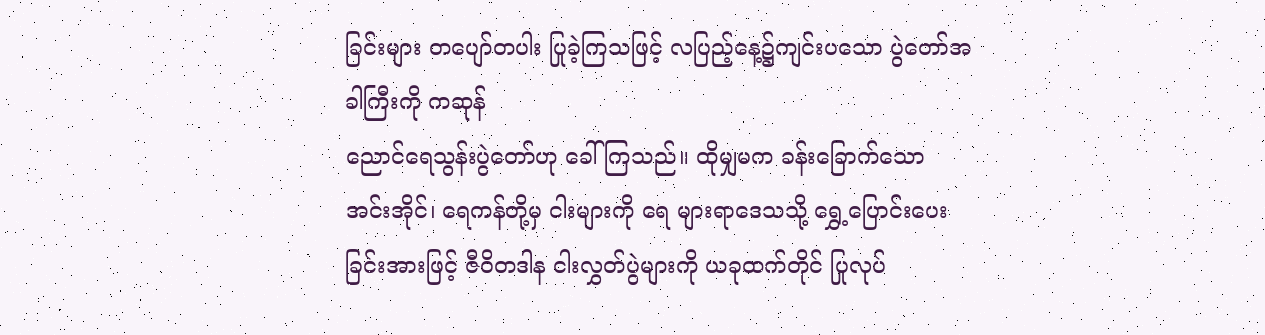ခြင်းများ တပျော်တပါး ပြုခဲ့ကြသဖြင့် လပြည့်နေ့၌ကျင်းပသော ပွဲတော်အခါကြီးကို ကဆုန်
ညောင်ရေသွန်းပွဲတော်ဟု ခေါ်ကြသည်။ ထိုမျှမက ခန်းခြောက်သော အင်းအိုင်၊ ရေကန်တို့မှ ငါးများကို ရေ များရာဒေသသို့ ရွှေ့ပြောင်းပေးခြင်းအားဖြင့် ဇီဝိတဒါန ငါးလွှတ်ပွဲများကို ယခုထက်တိုင် ပြုလုပ်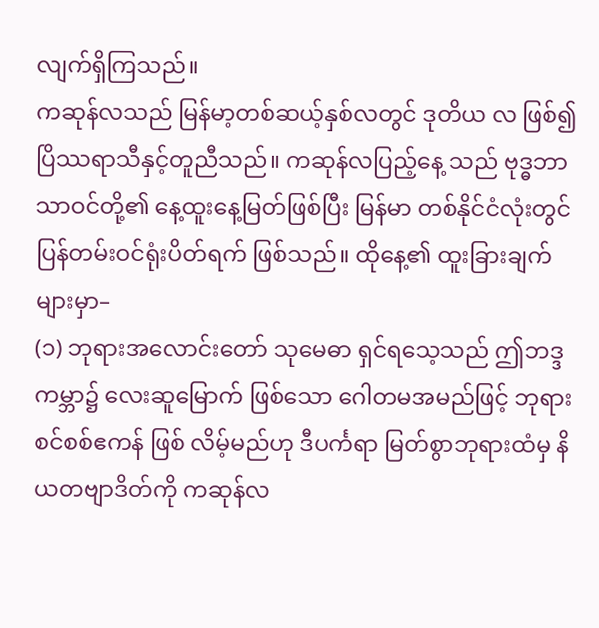လျက်ရှိကြသည်။
ကဆုန်လသည် မြန်မာ့တစ်ဆယ့်နှစ်လတွင် ဒုတိယ လ ဖြစ်၍ ပြိဿရာသီနှင့်တူညီသည်။ ကဆုန်လပြည့်နေ့ သည် ဗုဒ္ဓဘာသာဝင်တို့၏ နေ့ထူးနေ့မြတ်ဖြစ်ပြီး မြန်မာ တစ်နိုင်ငံလုံးတွင် ပြန်တမ်းဝင်ရုံးပိတ်ရက် ဖြစ်သည်။ ထိုနေ့၏ ထူးခြားချက်များမှာ–
(၁) ဘုရားအလောင်းတော် သုမေဓာ ရှင်ရသေ့သည် ဤဘဒ္ဒကမ္ဘာ၌ လေးဆူမြောက် ဖြစ်သော ဂေါတမအမည်ဖြင့် ဘုရားစင်စစ်ဧကန် ဖြစ် လိမ့်မည်ဟု ဒီပင်္ကရာ မြတ်စွာဘုရားထံမှ နိယတဗျာဒိတ်ကို ကဆုန်လ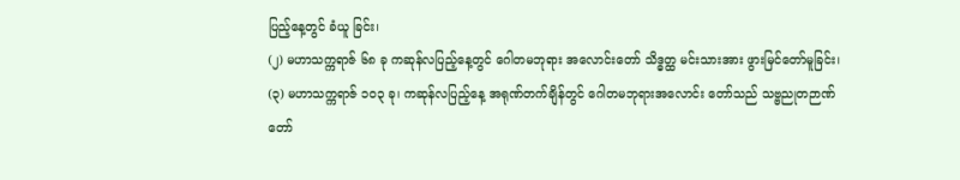ပြည့်နေ့တွင် ခံယူ ခြင်း၊
(၂) မဟာသက္ကရာဇ် ၆၈ ခု ကဆုန်လပြည့်နေ့တွင် ဂေါတမဘုရား အလောင်းတော် သိဒ္ဓတ္ထ မင်းသားအား ဖွားမြင်တော်မူခြင်း၊
(၃) မဟာသက္ကရာဇ် ၁၀၃ ခု၊ ကဆုန်လပြည့်နေ့ အရုဏ်တက်ချိန်တွင် ဂေါတမဘုရားအလောင်း တော်သည် သဗ္ဗညုတဉာဏ်တော်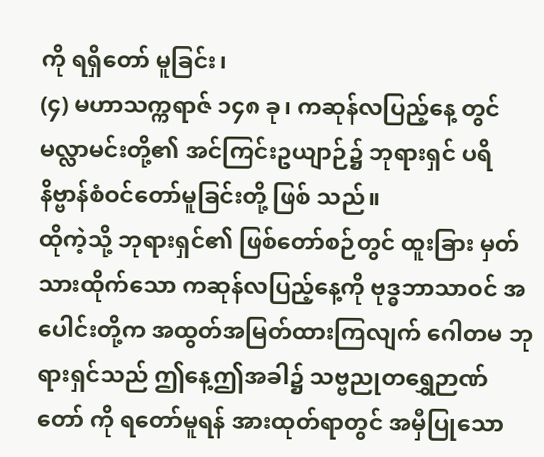ကို ရရှိတော် မူခြင်း၊
(၄) မဟာသက္ကရာဇ် ၁၄၈ ခု၊ ကဆုန်လပြည့်နေ့ တွင် မလ္လာမင်းတို့၏ အင်ကြင်းဥယျာဉ်၌ ဘုရားရှင် ပရိနိဗ္ဗာန်စံဝင်တော်မူခြင်းတို့ ဖြစ် သည်။
ထိုကဲ့သို့ ဘုရားရှင်၏ ဖြစ်တော်စဉ်တွင် ထူးခြား မှတ်သားထိုက်သော ကဆုန်လပြည့်နေ့ကို ဗုဒ္ဓဘာသာဝင် အပေါင်းတို့က အထွတ်အမြတ်ထားကြလျက် ဂေါတမ ဘုရားရှင်သည် ဤနေ့ဤအခါ၌ သဗ္ဗညုတရွှေဉာဏ်တော် ကို ရတော်မူရန် အားထုတ်ရာတွင် အမှီပြုသော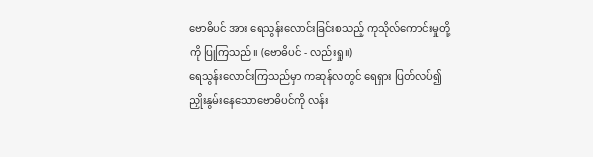ဗောဓိပင် အား ရေသွန်းလောင်းခြင်းစသည့် ကုသိုလ်ကောင်းမှုတို့ကို ပြုကြသည်။ (ဗောဓိပင် - လည်းရှု။)
ရေသွန်းလောင်းကြသည်မှာ ကဆုန်လတွင် ရေရှား ပြတ်လပ်၍ ညှိုးနွမ်းနေသောဗောဓိပင်ကို လန်း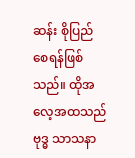ဆန်း စိုပြည်စေရန်ဖြစ်သည်။ ထိုအလေ့အထသည် ဗုဒ္ဓ သာသနာ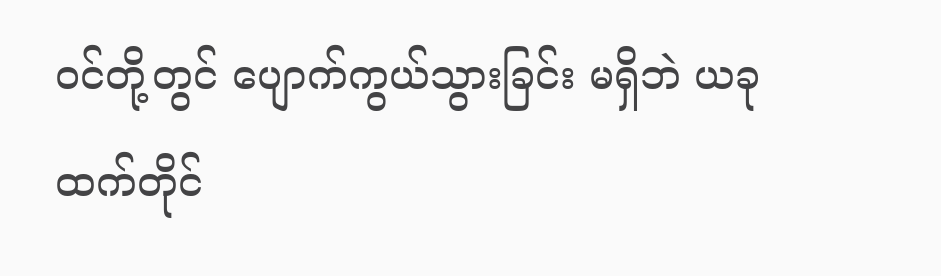ဝင်တို့တွင် ပျောက်ကွယ်သွားခြင်း မရှိဘဲ ယခု ထက်တိုင်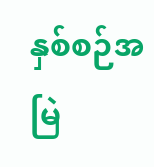နှစ်စဉ်အမြဲ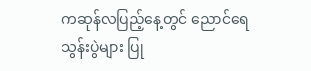ကဆုန်လပြည့်နေ့တွင် ညောင်ရေ သွန်းပွဲများ ပြု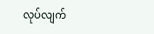လုပ်လျက်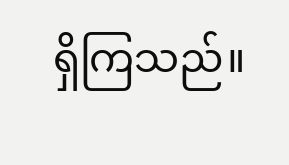ရှိကြသည်။